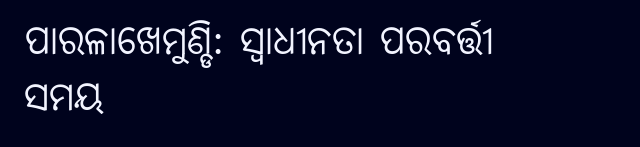ପାରଳାଖେମୁଣ୍ଡି: ସ୍ବାଧୀନତା ପରବର୍ତ୍ତୀ ସମୟ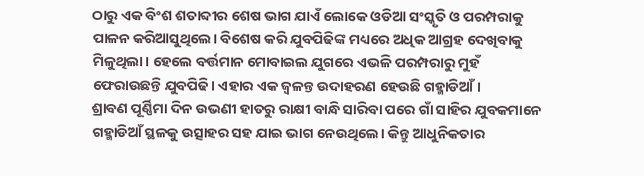ଠାରୁ ଏକ ବିଂଶ ଶତାବ୍ଦୀର ଶେଷ ଭାଗ ଯାଏଁ ଲୋକେ ଓଡିଆ ସଂସ୍କୃତି ଓ ପରମ୍ପରାକୁ ପାଳନ କରିଆସୁଥିଲେ। ବିଶେଷ କରି ଯୁବପିଢିଙ୍କ ମଧ୍ୟରେ ଅଧିକ ଆଗ୍ରହ ଦେଖିବାକୁ ମିଳୁଥିଲା। ହେଲେ ବର୍ତ୍ତମାନ ମୋବାଇଲ ଯୁଗରେ ଏଭଳି ପରମ୍ପରାରୁ ମୁହଁ ଫେରାଉଛନ୍ତି ଯୁବପିଢି। ଏହାର ଏକ ଜ୍ବଳନ୍ତ ଉଦାହରଣ ହେଉଛି ଗହ୍ମାଡିଆଁ।
ଶ୍ରାବଣ ପୂର୍ଣ୍ଣିମା ଦିନ ଉଭଣୀ ହାତରୁ ରାକ୍ଷୀ ବାନ୍ଧି ସାରିବା ପରେ ଗାଁ ସାହିର ଯୁବକମାନେ ଗହ୍ମାଡିଆଁ ସ୍ଥଳକୁ ଉତ୍ସାହର ସହ ଯାଇ ଭାଗ ନେଉଥିଲେ। କିନ୍ତୁ ଆଧୁନିକତାର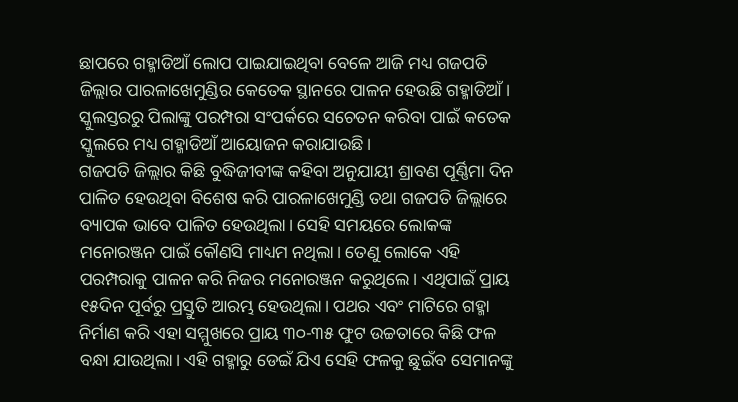ଛାପରେ ଗହ୍ମାଡିଆଁ ଲୋପ ପାଇଯାଇଥିବା ବେଳେ ଆଜି ମଧ୍ୟ ଗଜପତି ଜିଲ୍ଲାର ପାରଳାଖେମୁଣ୍ଡିର କେତେକ ସ୍ଥାନରେ ପାଳନ ହେଉଛି ଗହ୍ମାଡିଆଁ। ସ୍କୁଲସ୍ତରରୁ ପିଲାଙ୍କୁ ପରମ୍ପରା ସଂପର୍କରେ ସଚେତନ କରିବା ପାଇଁ କତେକ ସ୍କୁଲରେ ମଧ୍ୟ ଗହ୍ମାଡିଆଁ ଆୟୋଜନ କରାଯାଉଛି।
ଗଜପତି ଜିଲ୍ଲାର କିଛି ବୁଦ୍ଧିଜୀବୀଙ୍କ କହିବା ଅନୁଯାୟୀ ଶ୍ରାବଣ ପୂର୍ଣ୍ଣିମା ଦିନ ପାଳିତ ହେଉଥିବା ବିଶେଷ କରି ପାରଳାଖେମୁଣ୍ଡି ତଥା ଗଜପତି ଜିଲ୍ଲାରେ ବ୍ୟାପକ ଭାବେ ପାଳିତ ହେଉଥିଲା। ସେହି ସମୟରେ ଲୋକଙ୍କ ମନୋରଞ୍ଜନ ପାଇଁ କୌଣସି ମାଧ୍ୟମ ନଥିଲା। ତେଣୁ ଲୋକେ ଏହି ପରମ୍ପରାକୁ ପାଳନ କରି ନିଜର ମନୋରଞ୍ଜନ କରୁଥିଲେ। ଏଥିପାଇଁ ପ୍ରାୟ ୧୫ଦିନ ପୂର୍ବରୁ ପ୍ରସ୍ତୁତି ଆରମ୍ଭ ହେଉଥିଲା। ପଥର ଏବଂ ମାଟିରେ ଗହ୍ମା ନିର୍ମାଣ କରି ଏହା ସମ୍ମୁଖରେ ପ୍ରାୟ ୩୦-୩୫ ଫୁଟ ଉଚ୍ଚତାରେ କିଛି ଫଳ ବନ୍ଧା ଯାଉଥିଲା। ଏହି ଗହ୍ମାରୁ ଡେଇଁ ଯିଏ ସେହି ଫଳକୁ ଛୁଇଁବ ସେମାନଙ୍କୁ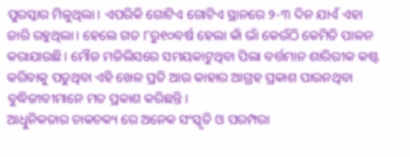ପୁରସ୍କାର ମିଳୁଥିଲା। ଏପରିକି ଗୋଟିଏ ଗୋଟିଏ ସ୍ଥାନରେ ୨-୩ ଦିନ ଯାଏଁ ଏହା ଜାରି ରହୁଥିଲା। ହେଲେ ଗତ ୮ରୁ୧୦ବର୍ଷ ହେଲା କାଁ ଭାଁ କେଉଁଠି କେମିତି ପାଳନ କରାଯାଉଛି। ମୌଜ ମଜିଲିସରେ ସମୟକାଟୁଥିବା ପିଲା ବର୍ତ୍ତମାନ ଶାରିରୀକ କଷ୍ଟ କରିବାକୁ ପଡୁଥିବା ଏହି ଖେଳ ପ୍ରତି ଆଉ କାହାର ଆଗ୍ରହ ପ୍ରକାଶ ପାଉନଥିବା ବୁଦ୍ଧିଜୀବୀମାନେ ମତ ପ୍ରକାଶ କରିଛନ୍ତି।
ଆଧୁିନିକତାର ଚାକଚକ୍ୟ ରେ ଅନେକ ସଂସ୍କୃତି ଓ ପରମ୍ପରା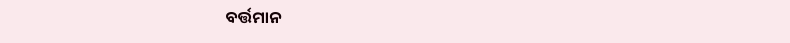ବର୍ତ୍ତମାନ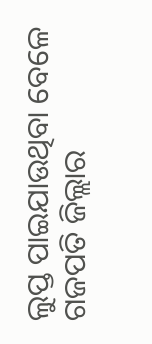ଲୁପ୍ତ ପାଇଯାଉଥିବା ବେଳେ ଗଜପତି ଜିଲ୍ଲାର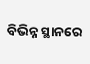ବିଭିନ୍ନ ସ୍ଥାନରେ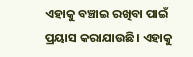ଏହାକୁ ବଞ୍ଚାଇ ରଖିବା ପାଇଁ ପ୍ରୟାସ କରାଯାଉଛି। ଏହାକୁ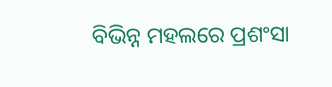ବିଭିନ୍ନ ମହଲରେ ପ୍ରଶଂସା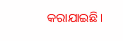କରାଯାଇଛି।